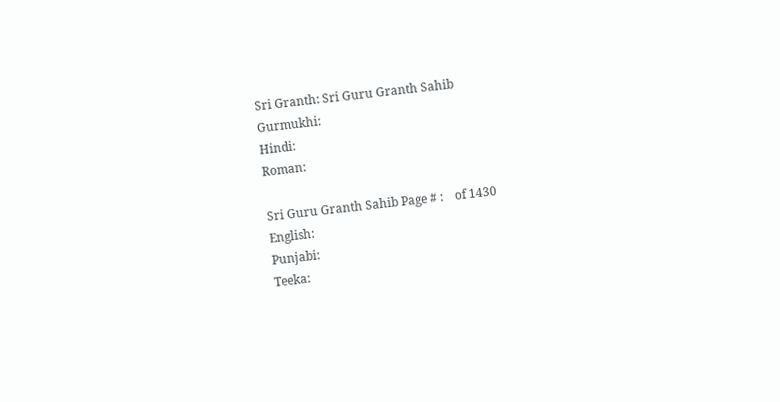Sri Granth: Sri Guru Granth Sahib
Gurmukhi:
Hindi:
Roman:

Sri Guru Granth Sahib Page # :    of 1430
English:
Punjabi:
Teeka: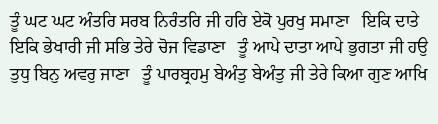ਤੂੰ ਘਟ ਘਟ ਅੰਤਰਿ ਸਰਬ ਨਿਰੰਤਰਿ ਜੀ ਹਰਿ ਏਕੋ ਪੁਰਖੁ ਸਮਾਣਾ   ਇਕਿ ਦਾਤੇ ਇਕਿ ਭੇਖਾਰੀ ਜੀ ਸਭਿ ਤੇਰੇ ਚੋਜ ਵਿਡਾਣਾ   ਤੂੰ ਆਪੇ ਦਾਤਾ ਆਪੇ ਭੁਗਤਾ ਜੀ ਹਉ ਤੁਧੁ ਬਿਨੁ ਅਵਰੁ ਜਾਣਾ   ਤੂੰ ਪਾਰਬ੍ਰਹਮੁ ਬੇਅੰਤੁ ਬੇਅੰਤੁ ਜੀ ਤੇਰੇ ਕਿਆ ਗੁਣ ਆਖਿ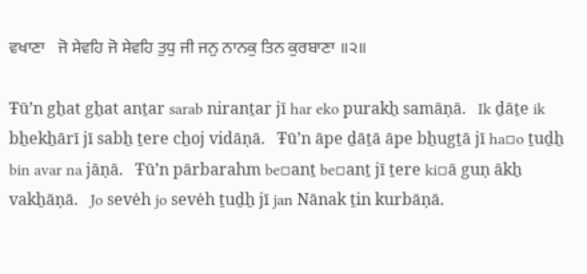ਵਖਾਣਾ   ਜੋ ਸੇਵਹਿ ਜੋ ਸੇਵਹਿ ਤੁਧੁ ਜੀ ਜਨੁ ਨਾਨਕੁ ਤਿਨ ਕੁਰਬਾਣਾ ॥੨॥

Ŧūʼn gẖat gẖat anṯar sarab niranṯar jī har eko purakẖ samāṇā.   Ik ḏāṯe ik bẖekẖārī jī sabẖ ṯere cẖoj vidāṇā.   Ŧūʼn āpe ḏāṯā āpe bẖugṯā jī ha▫o ṯuḏẖ bin avar na jāṇā.   Ŧūʼn pārbarahm be▫anṯ be▫anṯ jī ṯere ki▫ā guṇ ākẖ vakẖāṇā.   Jo sevėh jo sevėh ṯuḏẖ jī jan Nānak ṯin kurbāṇā.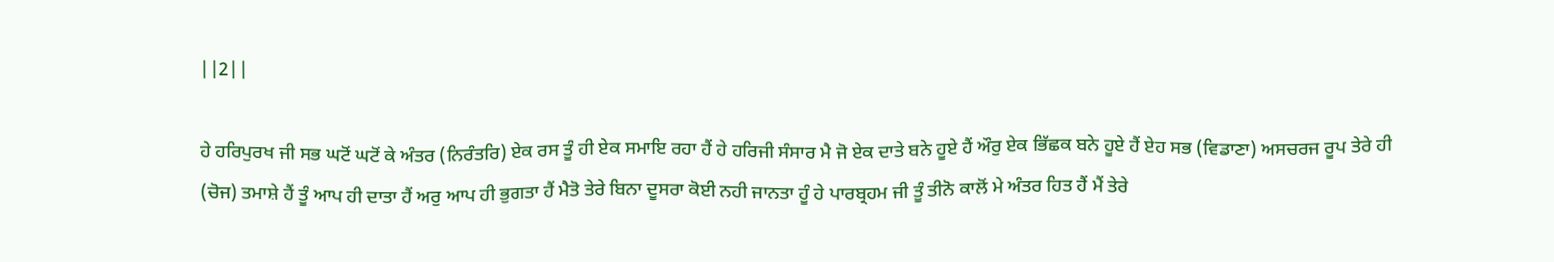||2||

ਹੇ ਹਰਿਪੁਰਖ ਜੀ ਸਭ ਘਟੋਂ ਘਟੋਂ ਕੇ ਅੰਤਰ (ਨਿਰੰਤਰਿ) ਏਕ ਰਸ ਤੂੰ ਹੀ ਏਕ ਸਮਾਇ ਰਹਾ ਹੈਂ ਹੇ ਹਰਿਜੀ ਸੰਸਾਰ ਮੈ ਜੋ ਏਕ ਦਾਤੇ ਬਨੇ ਹੂਏ ਹੈਂ ਔਰੁ ਏਕ ਭਿੱਛਕ ਬਨੇ ਹੂਏ ਹੈਂ ਏਹ ਸਭ (ਵਿਡਾਣਾ) ਅਸਚਰਜ ਰੂਪ ਤੇਰੇ ਹੀ (ਚੋਜ) ਤਮਾਸ਼ੇ ਹੈਂ ਤੂੰ ਆਪ ਹੀ ਦਾਤਾ ਹੈਂ ਅਰੁ ਆਪ ਹੀ ਭੁਗਤਾ ਹੈਂ ਮੈਤੋ ਤੇਰੇ ਬਿਨਾ ਦੂਸਰਾ ਕੋਈ ਨਹੀ ਜਾਨਤਾ ਹੂੰ ਹੇ ਪਾਰਬ੍ਰਹਮ ਜੀ ਤੂੰ ਤੀਨੋ ਕਾਲੋਂ ਮੇ ਅੰਤਰ ਹਿਤ ਹੈਂ ਮੈਂ ਤੇਰੇ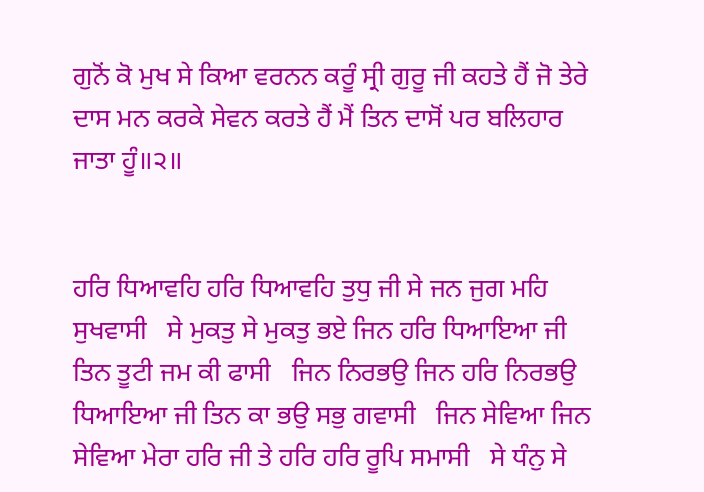ਗੁਨੋਂ ਕੋ ਮੁਖ ਸੇ ਕਿਆ ਵਰਨਨ ਕਰੂੰ ਸ੍ਰੀ ਗੁਰੂ ਜੀ ਕਹਤੇ ਹੈਂ ਜੋ ਤੇਰੇ ਦਾਸ ਮਨ ਕਰਕੇ ਸੇਵਨ ਕਰਤੇ ਹੈਂ ਮੈਂ ਤਿਨ ਦਾਸੋਂ ਪਰ ਬਲਿਹਾਰ ਜਾਤਾ ਹੂੰ॥੨॥


ਹਰਿ ਧਿਆਵਹਿ ਹਰਿ ਧਿਆਵਹਿ ਤੁਧੁ ਜੀ ਸੇ ਜਨ ਜੁਗ ਮਹਿ ਸੁਖਵਾਸੀ   ਸੇ ਮੁਕਤੁ ਸੇ ਮੁਕਤੁ ਭਏ ਜਿਨ ਹਰਿ ਧਿਆਇਆ ਜੀ ਤਿਨ ਤੂਟੀ ਜਮ ਕੀ ਫਾਸੀ   ਜਿਨ ਨਿਰਭਉ ਜਿਨ ਹਰਿ ਨਿਰਭਉ ਧਿਆਇਆ ਜੀ ਤਿਨ ਕਾ ਭਉ ਸਭੁ ਗਵਾਸੀ   ਜਿਨ ਸੇਵਿਆ ਜਿਨ ਸੇਵਿਆ ਮੇਰਾ ਹਰਿ ਜੀ ਤੇ ਹਰਿ ਹਰਿ ਰੂਪਿ ਸਮਾਸੀ   ਸੇ ਧੰਨੁ ਸੇ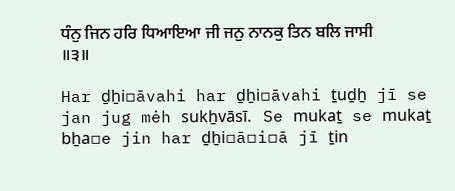ਧੰਨੁ ਜਿਨ ਹਰਿ ਧਿਆਇਆ ਜੀ ਜਨੁ ਨਾਨਕੁ ਤਿਨ ਬਲਿ ਜਾਸੀ ॥੩॥

Har ḏẖi▫āvahi har ḏẖi▫āvahi ṯuḏẖ jī se jan jug mėh sukẖvāsī.   Se mukaṯ se mukaṯ bẖa▫e jin har ḏẖi▫ā▫i▫ā jī ṯin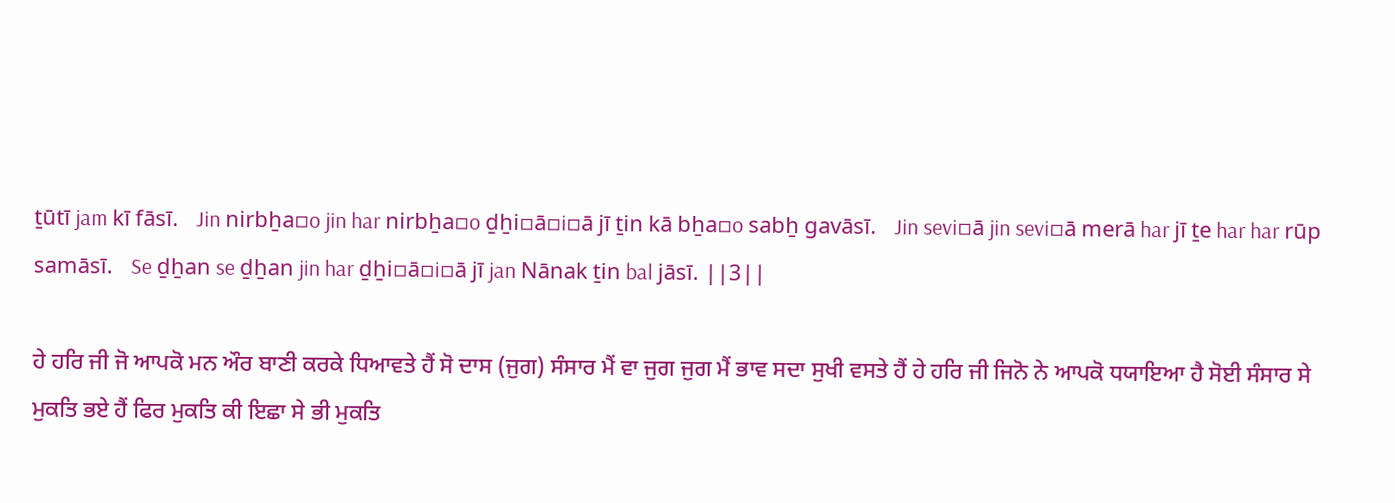ṯūtī jam kī fāsī.   Jin nirbẖa▫o jin har nirbẖa▫o ḏẖi▫ā▫i▫ā jī ṯin kā bẖa▫o sabẖ gavāsī.   Jin sevi▫ā jin sevi▫ā merā har jī ṯe har har rūp samāsī.   Se ḏẖan se ḏẖan jin har ḏẖi▫ā▫i▫ā jī jan Nānak ṯin bal jāsī. ||3||

ਹੇ ਹਰਿ ਜੀ ਜੋ ਆਪਕੋ ਮਨ ਔਰ ਬਾਣੀ ਕਰਕੇ ਧਿਆਵਤੇ ਹੈਂ ਸੋ ਦਾਸ (ਜੁਗ) ਸੰਸਾਰ ਮੈਂ ਵਾ ਜੁਗ ਜੁਗ ਮੈਂ ਭਾਵ ਸਦਾ ਸੁਖੀ ਵਸਤੇ ਹੈਂ ਹੇ ਹਰਿ ਜੀ ਜਿਨੋ ਨੇ ਆਪਕੋ ਧਯਾਇਆ ਹੈ ਸੋਈ ਸੰਸਾਰ ਸੇ ਮੁਕਤਿ ਭਏ ਹੈਂ ਫਿਰ ਮੁਕਤਿ ਕੀ ਇਛਾ ਸੇ ਭੀ ਮੁਕਤਿ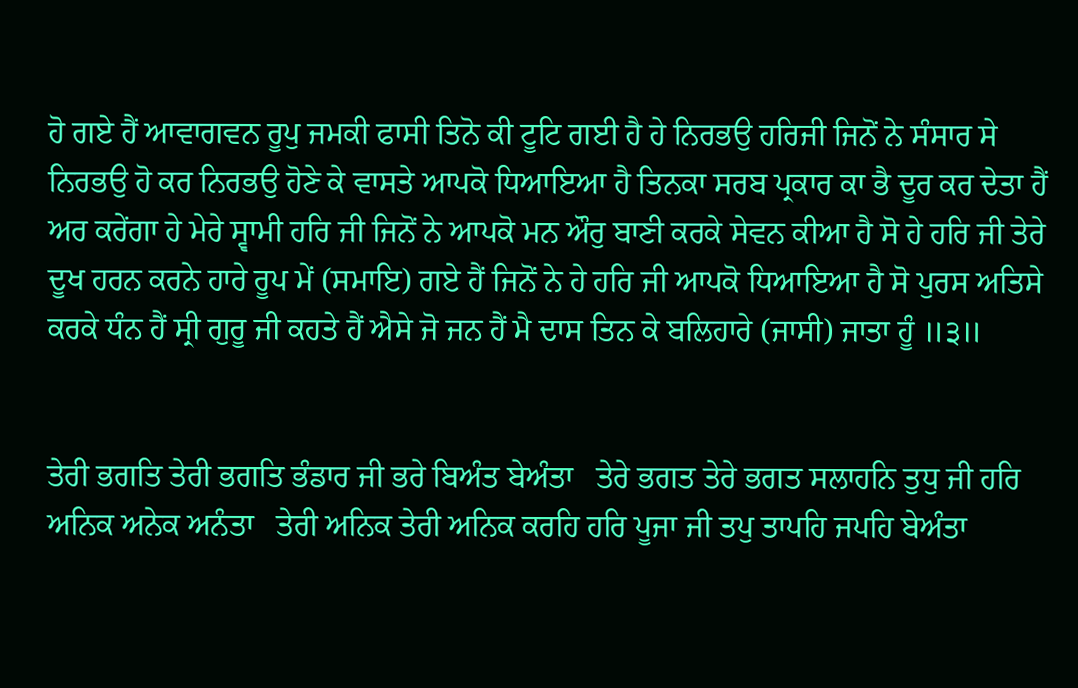ਹੋ ਗਏ ਹੈਂ ਆਵਾਗਵਨ ਰੂਪੁ ਜਮਕੀ ਫਾਸੀ ਤਿਨੋ ਕੀ ਟੂਟਿ ਗਈ ਹੈ ਹੇ ਨਿਰਭਉ ਹਰਿਜੀ ਜਿਨੋਂ ਨੇ ਸੰਸਾਰ ਸੇ ਨਿਰਭਉ ਹੋ ਕਰ ਨਿਰਭਉ ਹੋਣੇ ਕੇ ਵਾਸਤੇ ਆਪਕੋ ਧਿਆਇਆ ਹੈ ਤਿਨਕਾ ਸਰਬ ਪ੍ਰਕਾਰ ਕਾ ਭੈ ਦੂਰ ਕਰ ਦੇਤਾ ਹੈਂ ਅਰ ਕਰੇਂਗਾ ਹੇ ਮੇਰੇ ਸ੍ਵਾਮੀ ਹਰਿ ਜੀ ਜਿਨੋਂ ਨੇ ਆਪਕੋ ਮਨ ਔਰੁ ਬਾਣੀ ਕਰਕੇ ਸੇਵਨ ਕੀਆ ਹੈ ਸੋ ਹੇ ਹਰਿ ਜੀ ਤੇਰੇ ਦੂਖ ਹਰਨ ਕਰਨੇ ਹਾਰੇ ਰੂਪ ਮੇਂ (ਸਮਾਇ) ਗਏ ਹੈਂ ਜਿਨੋਂ ਨੇ ਹੇ ਹਰਿ ਜੀ ਆਪਕੋ ਧਿਆਇਆ ਹੈ ਸੋ ਪੁਰਸ ਅਤਿਸੇ ਕਰਕੇ ਧੰਨ ਹੈਂ ਸ੍ਰੀ ਗੁਰੂ ਜੀ ਕਹਤੇ ਹੈਂ ਐਸੇ ਜੋ ਜਨ ਹੈਂ ਮੈ ਦਾਸ ਤਿਨ ਕੇ ਬਲਿਹਾਰੇ (ਜਾਸੀ) ਜਾਤਾ ਹੂੰ ॥੩॥


ਤੇਰੀ ਭਗਤਿ ਤੇਰੀ ਭਗਤਿ ਭੰਡਾਰ ਜੀ ਭਰੇ ਬਿਅੰਤ ਬੇਅੰਤਾ   ਤੇਰੇ ਭਗਤ ਤੇਰੇ ਭਗਤ ਸਲਾਹਨਿ ਤੁਧੁ ਜੀ ਹਰਿ ਅਨਿਕ ਅਨੇਕ ਅਨੰਤਾ   ਤੇਰੀ ਅਨਿਕ ਤੇਰੀ ਅਨਿਕ ਕਰਹਿ ਹਰਿ ਪੂਜਾ ਜੀ ਤਪੁ ਤਾਪਹਿ ਜਪਹਿ ਬੇਅੰਤਾ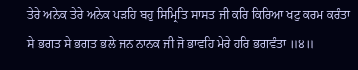ਤੇਰੇ ਅਨੇਕ ਤੇਰੇ ਅਨੇਕ ਪੜਹਿ ਬਹੁ ਸਿਮ੍ਰਿਤਿ ਸਾਸਤ ਜੀ ਕਰਿ ਕਿਰਿਆ ਖਟੁ ਕਰਮ ਕਰੰਤਾ   ਸੇ ਭਗਤ ਸੇ ਭਗਤ ਭਲੇ ਜਨ ਨਾਨਕ ਜੀ ਜੋ ਭਾਵਹਿ ਮੇਰੇ ਹਰਿ ਭਗਵੰਤਾ ॥੪॥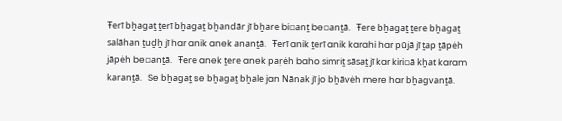Ŧerī bẖagaṯ ṯerī bẖagaṯ bẖandār jī bẖare bi▫anṯ be▫anṯā.   Ŧere bẖagaṯ ṯere bẖagaṯ salāhan ṯuḏẖ jī har anik anek ananṯā.   Ŧerī anik ṯerī anik karahi har pūjā jī ṯap ṯāpėh jāpėh be▫anṯā.   Ŧere anek ṯere anek paṛėh baho simriṯ sāsaṯ jī kar kiri▫ā kẖat karam karanṯā.   Se bẖagaṯ se bẖagaṯ bẖale jan Nānak jī jo bẖāvėh mere har bẖagvanṯā.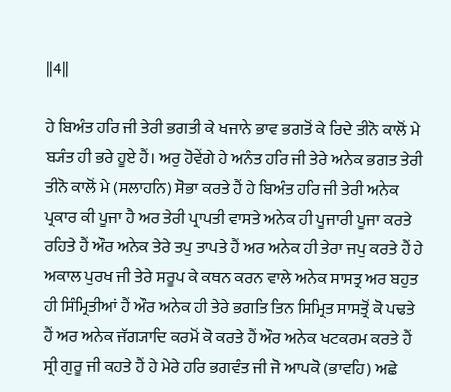||4||

ਹੇ ਬਿਅੰਤ ਹਰਿ ਜੀ ਤੇਰੀ ਭਗਤੀ ਕੇ ਖਜਾਨੇ ਭਾਵ ਭਗਤੋਂ ਕੇ ਰਿਦੇ ਤੀਨੋ ਕਾਲੋਂ ਮੇ ਬ੍ਯੰਤ ਹੀ ਭਰੇ ਹੂਏ ਹੈਂ। ਅਰੁ ਹੋਵੇਂਗੇ ਹੇ ਅਨੰਤ ਹਰਿ ਜੀ ਤੇਰੇ ਅਨੇਕ ਭਗਤ ਤੇਰੀ ਤੀਨੋ ਕਾਲੋਂ ਮੇ (ਸਲਾਹਨਿ) ਸੋਭਾ ਕਰਤੇ ਹੈਂ ਹੇ ਬਿਅੰਤ ਹਰਿ ਜੀ ਤੇਰੀ ਅਨੇਕ ਪ੍ਰਕਾਰ ਕੀ ਪੂਜਾ ਹੈ ਅਰ ਤੇਰੀ ਪ੍ਰਾਪਤੀ ਵਾਸਤੇ ਅਨੇਕ ਹੀ ਪੂਜਾਰੀ ਪੂਜਾ ਕਰਤੇ ਰਹਿਤੇ ਹੈਂ ਔਰ ਅਨੇਕ ਤੇਰੇ ਤਪੁ ਤਾਪਤੇ ਹੈਂ ਅਰ ਅਨੇਕ ਹੀ ਤੇਰਾ ਜਪੁ ਕਰਤੇ ਹੈਂ ਹੇ ਅਕਾਲ ਪੁਰਖ ਜੀ ਤੇਰੇ ਸਰੂਪ ਕੇ ਕਥਨ ਕਰਨ ਵਾਲੇ ਅਨੇਕ ਸਾਸਤ੍ਰ ਅਰ ਬਹੁਤ ਹੀ ਸਿੰਮ੍ਰਿਤੀਆਂ ਹੈਂ ਔਰ ਅਨੇਕ ਹੀ ਤੇਰੇ ਭਗਤਿ ਤਿਨ ਸਿਮ੍ਰਿਤ ਸਾਸਤ੍ਰੋਂ ਕੋ ਪਢਤੇ ਹੈਂ ਅਰ ਅਨੇਕ ਜੱਗ੍ਯਾਦਿ ਕਰਮੋਂ ਕੋ ਕਰਤੇ ਹੈਂ ਔਰ ਅਨੇਕ ਖਟਕਰਮ ਕਰਤੇ ਹੈਂ ਸ੍ਰੀ ਗੁਰੂ ਜੀ ਕਹਤੇ ਹੈਂ ਹੇ ਮੇਰੇ ਹਰਿ ਭਗਵੰਤ ਜੀ ਜੋ ਆਪਕੋ (ਭਾਵਹਿ) ਅਛੇ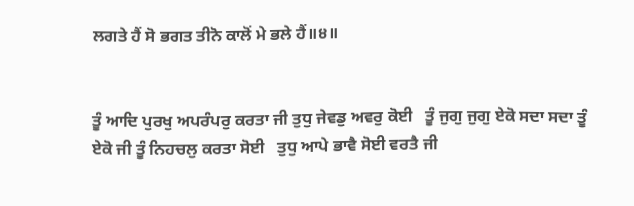ਲਗਤੇ ਹੈਂ ਸੋ ਭਗਤ ਤੀਨੋ ਕਾਲੋਂ ਮੇ ਭਲੇ ਹੈਂ॥੪॥


ਤੂੰ ਆਦਿ ਪੁਰਖੁ ਅਪਰੰਪਰੁ ਕਰਤਾ ਜੀ ਤੁਧੁ ਜੇਵਡੁ ਅਵਰੁ ਕੋਈ   ਤੂੰ ਜੁਗੁ ਜੁਗੁ ਏਕੋ ਸਦਾ ਸਦਾ ਤੂੰ ਏਕੋ ਜੀ ਤੂੰ ਨਿਹਚਲੁ ਕਰਤਾ ਸੋਈ   ਤੁਧੁ ਆਪੇ ਭਾਵੈ ਸੋਈ ਵਰਤੈ ਜੀ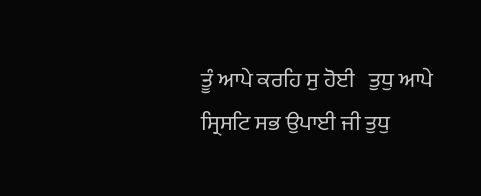ਤੂੰ ਆਪੇ ਕਰਹਿ ਸੁ ਹੋਈ   ਤੁਧੁ ਆਪੇ ਸ੍ਰਿਸਟਿ ਸਭ ਉਪਾਈ ਜੀ ਤੁਧੁ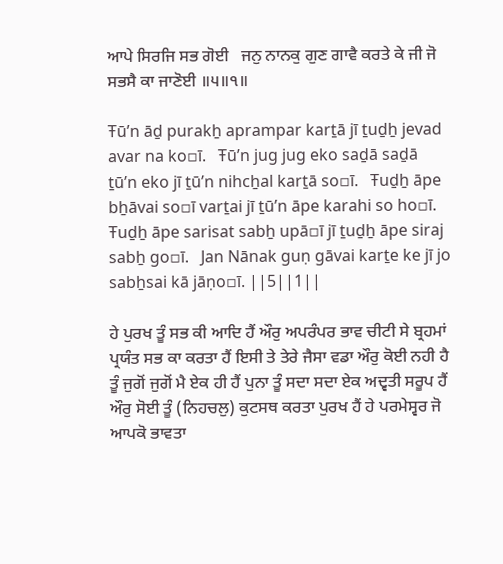ਆਪੇ ਸਿਰਜਿ ਸਭ ਗੋਈ   ਜਨੁ ਨਾਨਕੁ ਗੁਣ ਗਾਵੈ ਕਰਤੇ ਕੇ ਜੀ ਜੋ ਸਭਸੈ ਕਾ ਜਾਣੋਈ ॥੫॥੧॥

Ŧūʼn āḏ purakẖ aprampar karṯā jī ṯuḏẖ jevad avar na ko▫ī.   Ŧūʼn jug jug eko saḏā saḏā ṯūʼn eko jī ṯūʼn nihcẖal karṯā so▫ī.   Ŧuḏẖ āpe bẖāvai so▫ī varṯai jī ṯūʼn āpe karahi so ho▫ī.   Ŧuḏẖ āpe sarisat sabẖ upā▫ī jī ṯuḏẖ āpe siraj sabẖ go▫ī.   Jan Nānak guṇ gāvai karṯe ke jī jo sabẖsai kā jāṇo▫ī. ||5||1||

ਹੇ ਪੁਰਖ ਤੂੰ ਸਭ ਕੀ ਆਦਿ ਹੈਂ ਔਰੁ ਅਪਰੰਪਰ ਭਾਵ ਚੀਟੀ ਸੇ ਬ੍ਰਹਮਾਂ ਪ੍ਰਯੰਤ ਸਭ ਕਾ ਕਰਤਾ ਹੈਂ ਇਸੀ ਤੇ ਤੇਰੇ ਜੈਸਾ ਵਡਾ ਔਰੁ ਕੋਈ ਨਹੀ ਹੈ ਤੂੰ ਜੁਗੋਂ ਜੁਗੋਂ ਮੈ ਏਕ ਹੀ ਹੈਂ ਪੁਨਾ ਤੂੰ ਸਦਾ ਸਦਾ ਏਕ ਅਦ੍ਵਤੀ ਸਰੂਪ ਹੈਂ ਔਰੁ ਸੋਈ ਤੂੰ (ਨਿਹਚਲੁ) ਕੁਟਸਥ ਕਰਤਾ ਪੁਰਖ ਹੈਂ ਹੇ ਪਰਮੇਸ੍ਵਰ ਜੋ ਆਪਕੋ ਭਾਵਤਾ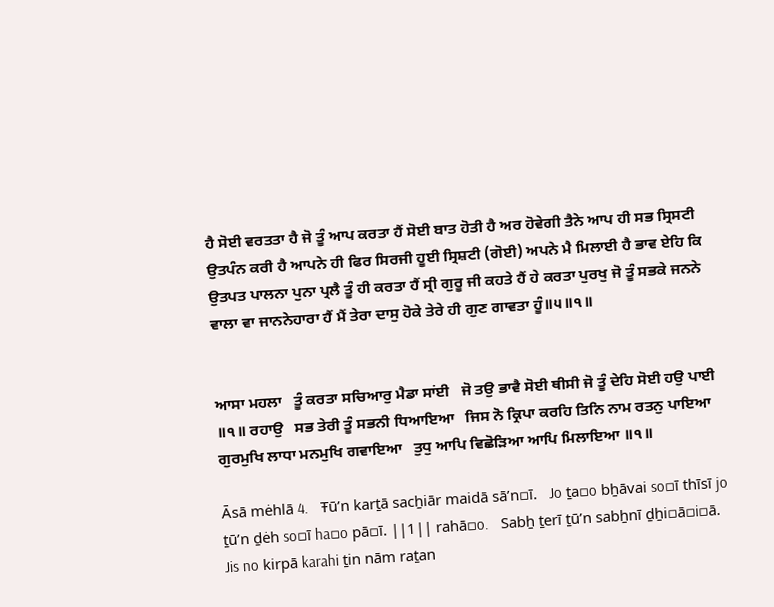ਹੈ ਸੋਈ ਵਰਤਤਾ ਹੈ ਜੋ ਤੂੰ ਆਪ ਕਰਤਾ ਹੈਂ ਸੋਈ ਬਾਤ ਹੋਤੀ ਹੈ ਅਰ ਹੋਵੇਗੀ ਤੈਨੇ ਆਪ ਹੀ ਸਭ ਸ੍ਰਿਸਟੀ ਉਤਪੰਨ ਕਰੀ ਹੈ ਆਪਨੇ ਹੀ ਫਿਰ ਸਿਰਜੀ ਹੂਈ ਸ੍ਰਿਸ਼ਟੀ (ਗੋਈ) ਅਪਨੇ ਮੈ ਮਿਲਾਈ ਹੈ ਭਾਵ ਏਹਿ ਕਿ ਉਤਪਤ ਪਾਲਨਾ ਪੁਨਾ ਪ੍ਰਲੈ ਤੂੰ ਹੀ ਕਰਤਾ ਹੈਂ ਸ੍ਰੀ ਗੁਰੂ ਜੀ ਕਹਤੇ ਹੈਂ ਹੇ ਕਰਤਾ ਪੁਰਖੁ ਜੋ ਤੂੰ ਸਭਕੇ ਜਨਨੇ ਵਾਲਾ ਵਾ ਜਾਨਨੇਹਾਰਾ ਹੈਂ ਮੈਂ ਤੇਰਾ ਦਾਸੁ ਹੋਕੇ ਤੇਰੇ ਹੀ ਗੁਣ ਗਾਵਤਾ ਹੂੰ॥੫॥੧॥


ਆਸਾ ਮਹਲਾ   ਤੂੰ ਕਰਤਾ ਸਚਿਆਰੁ ਮੈਡਾ ਸਾਂਈ   ਜੋ ਤਉ ਭਾਵੈ ਸੋਈ ਥੀਸੀ ਜੋ ਤੂੰ ਦੇਹਿ ਸੋਈ ਹਉ ਪਾਈ ॥੧॥ ਰਹਾਉ   ਸਭ ਤੇਰੀ ਤੂੰ ਸਭਨੀ ਧਿਆਇਆ   ਜਿਸ ਨੋ ਕ੍ਰਿਪਾ ਕਰਹਿ ਤਿਨਿ ਨਾਮ ਰਤਨੁ ਪਾਇਆ   ਗੁਰਮੁਖਿ ਲਾਧਾ ਮਨਮੁਖਿ ਗਵਾਇਆ   ਤੁਧੁ ਆਪਿ ਵਿਛੋੜਿਆ ਆਪਿ ਮਿਲਾਇਆ ॥੧॥

Āsā mėhlā 4.   Ŧūʼn karṯā sacẖiār maidā sāʼn▫ī.   Jo ṯa▫o bẖāvai so▫ī thīsī jo ṯūʼn ḏėh so▫ī ha▫o pā▫ī. ||1|| rahā▫o.   Sabẖ ṯerī ṯūʼn sabẖnī ḏẖi▫ā▫i▫ā.   Jis no kirpā karahi ṯin nām raṯan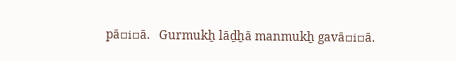pā▫i▫ā.   Gurmukẖ lāḏẖā manmukẖ gavā▫i▫ā.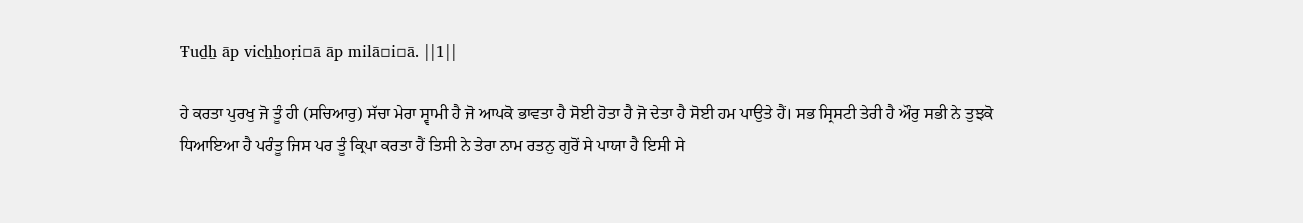Ŧuḏẖ āp vicẖẖoṛi▫ā āp milā▫i▫ā. ||1||

ਹੇ ਕਰਤਾ ਪੁਰਖੁ ਜੋ ਤੂੰ ਹੀ (ਸਚਿਆਰੁ) ਸੱਚਾ ਮੇਰਾ ਸ੍ਵਾਮੀ ਹੈ ਜੋ ਆਪਕੋ ਭਾਵਤਾ ਹੈ ਸੋਈ ਹੋਤਾ ਹੈ ਜੋ ਦੇਤਾ ਹੈ ਸੋਈ ਹਮ ਪਾਉਤੇ ਹੈਂ। ਸਭ ਸ੍ਰਿਸਟੀ ਤੇਰੀ ਹੈ ਔਰੁ ਸਭੀ ਨੇ ਤੁਝਕੋ ਧਿਆਇਆ ਹੈ ਪਰੰਤੂ ਜਿਸ ਪਰ ਤੂੰ ਕ੍ਰਿਪਾ ਕਰਤਾ ਹੈਂ ਤਿਸੀ ਨੇ ਤੇਰਾ ਨਾਮ ਰਤਨੁ ਗੁਰੋਂ ਸੇ ਪਾਯਾ ਹੈ ਇਸੀ ਸੇ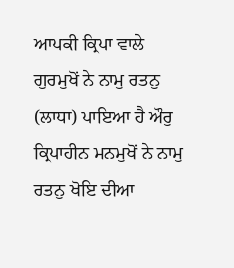ਆਪਕੀ ਕ੍ਰਿਪਾ ਵਾਲੇ ਗੁਰਮੁਖੋਂ ਨੇ ਨਾਮੁ ਰਤਨੁ (ਲਾਧਾ) ਪਾਇਆ ਹੈ ਔਰੁ ਕ੍ਰਿਪਾਹੀਨ ਮਨਮੁਖੋਂ ਨੇ ਨਾਮੁ ਰਤਨੁ ਖੋਇ ਦੀਆ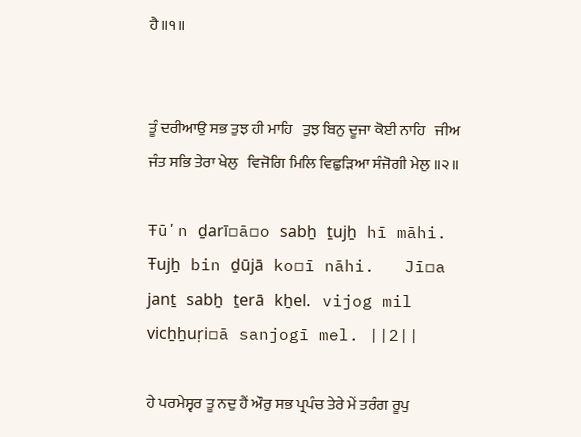ਹੈ॥੧॥


ਤੂੰ ਦਰੀਆਉ ਸਭ ਤੁਝ ਹੀ ਮਾਹਿ   ਤੁਝ ਬਿਨੁ ਦੂਜਾ ਕੋਈ ਨਾਹਿ   ਜੀਅ ਜੰਤ ਸਭਿ ਤੇਰਾ ਖੇਲੁ   ਵਿਜੋਗਿ ਮਿਲਿ ਵਿਛੁੜਿਆ ਸੰਜੋਗੀ ਮੇਲੁ ॥੨॥

Ŧūʼn ḏarī▫ā▫o sabẖ ṯujẖ hī māhi.   Ŧujẖ bin ḏūjā ko▫ī nāhi.   Jī▫a janṯ sabẖ ṯerā kẖel.   vijog mil vicẖẖuṛi▫ā sanjogī mel. ||2||

ਹੇ ਪਰਮੇਸ੍ਵਰ ਤੂ ਨਦੁ ਹੈਂ ਔਰੁ ਸਭ ਪ੍ਰਪੰਚ ਤੇਰੇ ਮੇਂ ਤਰੰਗ ਰੂਪੁ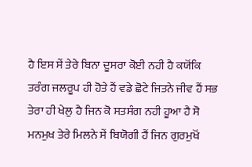ਹੈ ਇਸ ਸੇਂ ਤੇਰੇ ਬਿਨਾ ਦੂਸਰਾ ਕੋਈ ਨਹੀ ਹੈ ਕਯੋਂਕਿ ਤਰੰਗ ਜਲਰੂਪ ਹੀ ਹੋਤੇ ਹੈਂ ਵਡੇ ਛੋਟੇ ਜਿਤਨੇ ਜੀਵ ਹੈਂ ਸਭ ਤੇਰਾ ਹੀ ਖੇਲੁ ਹੈ ਜਿਨ ਕੋ ਸਤਸੰਗ ਨਹੀ ਹੂਆ ਹੈ ਸੋ ਮਨਮੁਖ ਤੇਰੇ ਮਿਲਨੇ ਸੇਂ ਬਿਯੋਗੀ ਹੈਂ ਜਿਨ ਗੁਰਮੁਖੋਂ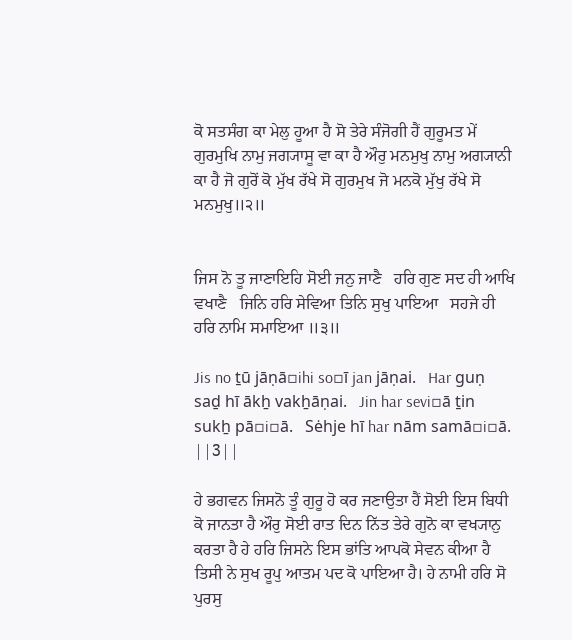ਕੋ ਸਤਸੰਗ ਕਾ ਮੇਲੁ ਹੂਆ ਹੈ ਸੋ ਤੇਰੇ ਸੰਜੋਗੀ ਹੈਂ ਗੁਰੂਮਤ ਮੇਂ ਗੁਰਮੁਖਿ ਨਾਮੁ ਜਗ੍ਯਾਸੂ ਵਾ ਕਾ ਹੈ ਔਰੁ ਮਨਮੁਖੁ ਨਾਮੁ ਅਗ੍ਯਾਨੀ ਕਾ ਹੈ ਜੋ ਗੁਰੋਂ ਕੋ ਮੁੱਖ ਰੱਖੇ ਸੋ ਗੁਰਮੁਖ ਜੋ ਮਨਕੋ ਮੁੱਖੁ ਰੱਖੇ ਸੋ ਮਨਮੁਖੁ॥੨॥


ਜਿਸ ਨੋ ਤੂ ਜਾਣਾਇਹਿ ਸੋਈ ਜਨੁ ਜਾਣੈ   ਹਰਿ ਗੁਣ ਸਦ ਹੀ ਆਖਿ ਵਖਾਣੈ   ਜਿਨਿ ਹਰਿ ਸੇਵਿਆ ਤਿਨਿ ਸੁਖੁ ਪਾਇਆ   ਸਹਜੇ ਹੀ ਹਰਿ ਨਾਮਿ ਸਮਾਇਆ ॥੩॥

Jis no ṯū jāṇā▫ihi so▫ī jan jāṇai.   Har guṇ saḏ hī ākẖ vakẖāṇai.   Jin har sevi▫ā ṯin sukẖ pā▫i▫ā.   Sėhje hī har nām samā▫i▫ā. ||3||

ਹੇ ਭਗਵਨ ਜਿਸਨੋ ਤੂੰ ਗੁਰੂ ਹੋ ਕਰ ਜਣਾਉਤਾ ਹੈਂ ਸੋਈ ਇਸ ਬਿਧੀ ਕੋ ਜਾਨਤਾ ਹੈ ਔਰੁ ਸੋਈ ਰਾਤ ਦਿਨ ਨਿੱਤ ਤੇਰੇ ਗੁਨੋ ਕਾ ਵਖ੍ਯਾਨੁ ਕਰਤਾ ਹੈ ਹੇ ਹਰਿ ਜਿਸਨੇ ਇਸ ਭਾਂਤਿ ਆਪਕੋ ਸੇਵਨ ਕੀਆ ਹੈ ਤਿਸੀ ਨੇ ਸੁਖ ਰੂਪੁ ਆਤਮ ਪਦ ਕੋ ਪਾਇਆ ਹੈ। ਹੇ ਨਾਮੀ ਹਰਿ ਸੋ ਪੁਰਸੁ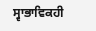ਸ੍ਵਾਭਾਵਿਕਹੀ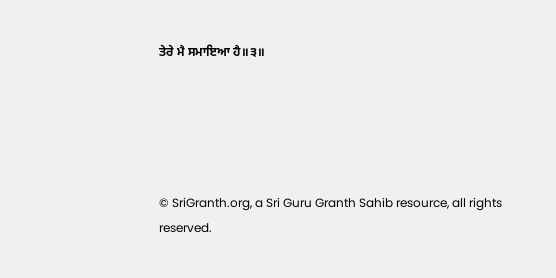ਤੇਰੇ ਮੈ ਸਮਾਇਆ ਹੈ॥੩॥





© SriGranth.org, a Sri Guru Granth Sahib resource, all rights reserved.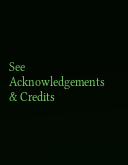See Acknowledgements & Credits